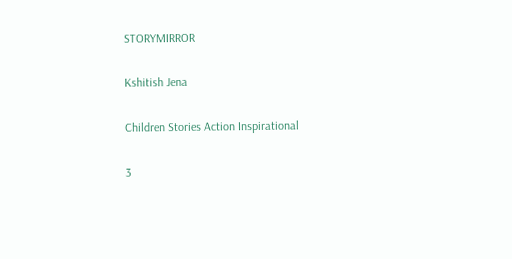STORYMIRROR

Kshitish Jena

Children Stories Action Inspirational

3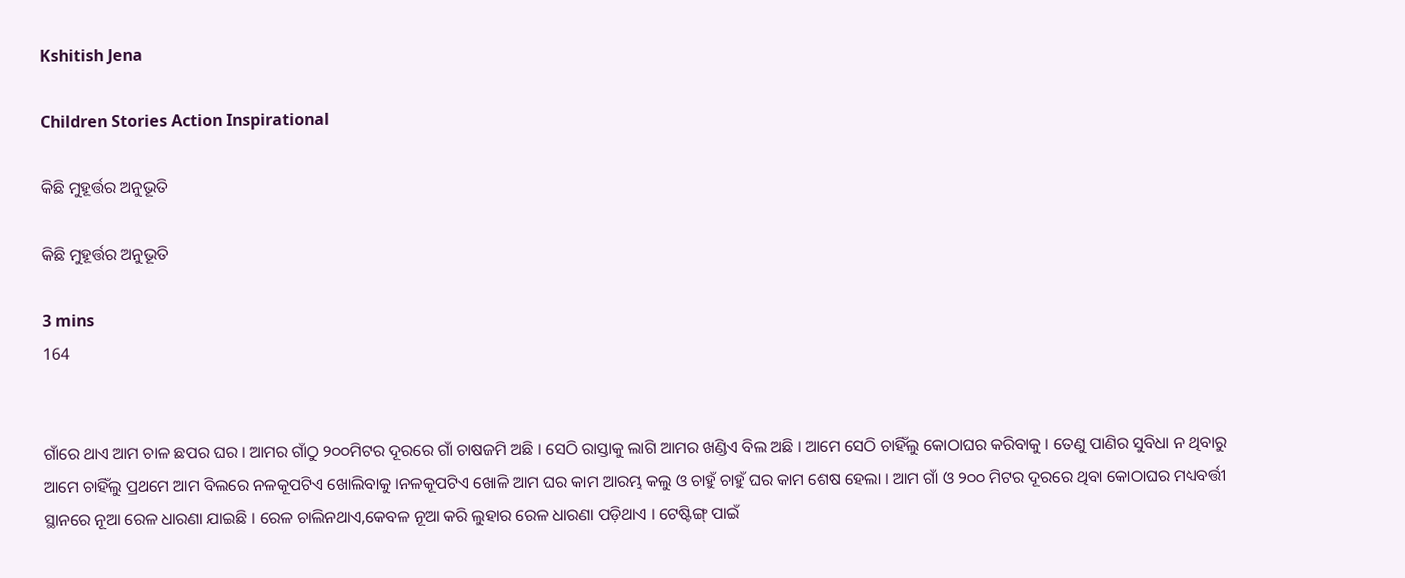Kshitish Jena

Children Stories Action Inspirational

କିଛି ମୁହୂର୍ତ୍ତର ଅନୁଭୂତି

କିଛି ମୁହୂର୍ତ୍ତର ଅନୁଭୂତି

3 mins
164


ଗାଁରେ ଥାଏ ଆମ ଚାଳ ଛପର ଘର । ଆମର ଗାଁଠୁ ୨୦୦ମିଟର ଦୂରରେ ଗାଁ ଚାଷଜମି ଅଛି । ସେଠି ରାସ୍ତାକୁ ଲାଗି ଆମର ଖଣ୍ଡିଏ ବିଲ ଅଛି । ଆମେ ସେଠି ଚାହିଁଲୁ କୋଠାଘର କରିବାକୁ । ତେଣୁ ପାଣିର ସୁବିଧା ନ ଥିବାରୁ ଆମେ ଚାହିଁଲୁ ପ୍ରଥମେ ଆମ ବିଲରେ ନଳକୂପଟିଏ ଖୋଲିବାକୁ ।ନଳକୂପଟିଏ ଖୋଳି ଆମ ଘର କାମ ଆରମ୍ଭ କଲୁ ଓ ଚାହୁଁ ଚାହୁଁ ଘର କାମ ଶେଷ ହେଲା । ଆମ ଗାଁ ଓ ୨୦୦ ମିଟର ଦୂରରେ ଥିବା କୋଠାଘର ମଧ୍ୟବର୍ତ୍ତୀ ସ୍ଥାନରେ ନୂଆ ରେଳ ଧାରଣା ଯାଇଛି । ରେଳ ଚାଲିନଥାଏ,କେବଳ ନୂଆ କରି ଲୁହାର ରେଳ ଧାରଣା ପଡ଼ିଥାଏ । ଟେଷ୍ଟିଙ୍ଗ୍ ପାଇଁ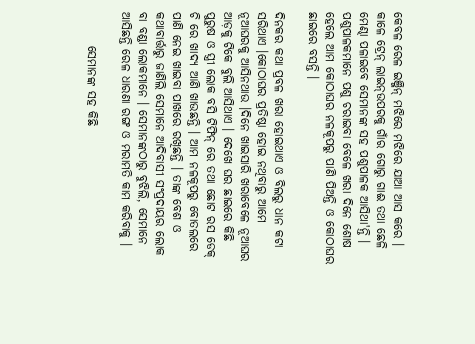କେବଳ ରେଳ ଇଞ୍ଜିନ୍ ମଝିରେ ମଝିରେ ଯାଆ ଆସ କରେ । କାଳେ ଟ୍ରେନ୍ ଲାଇନ୍ଉପରକୁ ଗାଁର ଗୋରୁ ଗାଈ ତଥା ଛେଳି ମେଣ୍ଢା ପଳାଇବେ ସେମାନଙ୍କ ସହ ପଶୁପାଳକ ଆସିଥା'ନ୍ତି । ପଶୁପାଳକମାନେ ପଶୁ ଚରାଇବା ବେଳେ ଖରା ଦିନେ ଶୋଷ ହେଲେ ଆମ କୋଠାଘର ନଳକୂପରୁ ପାଣି ପିଅନ୍ତି ଓ କୋଠାଘର ଛାଇରେ ବସନ୍ତି ।

ଦିନକର କଥା ପ୍ରବଳ ଖରା ହୋଇଥାଏ ଓ ବିଲରୁ ଧାନ କଟା ସରିଥାଏ ।କୋଠାଘର ପ୍ରତିଷ୍ଠା ହୋଇ ନଥିବାରୁ ଆମେ ନୂଆଘରକୁ ଆସିନଥାଉ ।ଦିନେ ଖାଇସାରି ଖରାବେଳେ ନୂଆଘର ଆଡ଼କୁ ଟିକେ ବୁଲି ଆସିଥାଏ । ଦେଖେ ଘର ଛାଇରେ କିଛି ପୁରୁଷ ଓ ସ୍ତ୍ରୀ ଲୋକ ବସି ଟିଫିନ୍ ରେ ତଥା ଛୋଟ ରସ ଡେକ୍ ଚି ରେ ଖାଦ୍ୟ ଆଣି ଖାଉଛନ୍ତି । ଆମ ନଳକୂପରୁ ବୋତଲରେ ପାଣି ନେଇ ଖାଇବା ପାଖରେ ରଖିଛନ୍ତି । ତାଙ୍କ ବେଶ ଓ କଥାବାର୍ତ୍ତାରୁ ଜାଣିଲି ସେମାନେ ଆଦିବାସୀ ସଂପ୍ରଦାୟର ଲୋକ ବା ବଣ୍ଡା ଲୋକମାନେ । ସେମାନଙ୍କଠାରୁ ବୁଝିଲି, ସେମାନେ ଆସିଛନ୍ତି ରେଳ ଧାରଣା ରଙ୍ଗ ଓ ମରାମତି କାମ କରିବାକୁ ।

       ସେମାନଙ୍କ ସହ କିଛି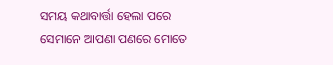ସମୟ କଥାବାର୍ତ୍ତା ହେଲା ପରେ ସେମାନେ ଆପଣା ପଣରେ ମୋତେ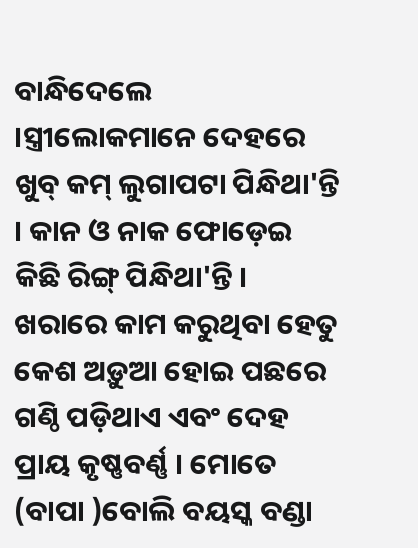ବାନ୍ଧିଦେଲେ ।ସ୍ତ୍ରୀଲୋକମାନେ ଦେହରେ ଖୁବ୍ କମ୍ ଲୁଗାପଟା ପିନ୍ଧିଥା'ନ୍ତି । କାନ ଓ ନାକ ଫୋଡ଼େଇ କିଛି ରିଙ୍ଗ୍ ପିନ୍ଧିଥା'ନ୍ତି । ଖରାରେ କାମ କରୁଥିବା ହେତୁ କେଶ ଅଡ଼ୁଆ ହୋଇ ପଛରେ ଗଣ୍ଠି ପଡ଼ିଥାଏ ଏବଂ ଦେହ ପ୍ରାୟ କୃଷ୍ଣବର୍ଣ୍ଣ । ମୋତେ (ବାପା )ବୋଲି ବୟସ୍କ ବଣ୍ଡା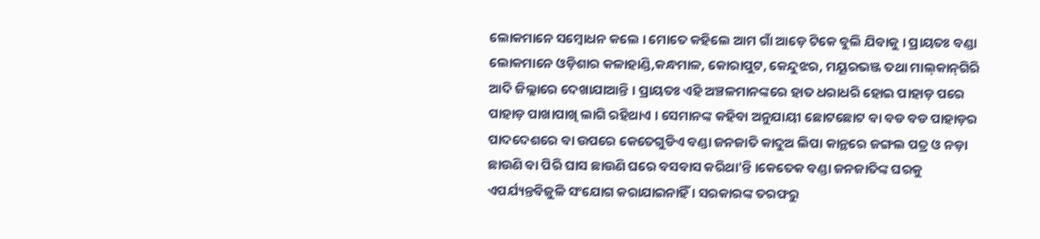ଲୋକମାନେ ସମ୍ବୋଧନ କଲେ । ମୋତେ କହିଲେ ଆମ ଗାଁ ଆଡ଼େ ଟିକେ ବୁଲି ଯିବାକୁ । ପ୍ରାୟତଃ ବଣ୍ଡା ଲୋକମାନେ ଓଡ଼ିଶାର କଳାହାଣ୍ଡି,କନ୍ଧମାଳ, କୋରାପୁଟ, କେନ୍ଦୁଝର, ମୟୂରଭଞ୍ଜ ତଥା ମାଲ୍‌କାନ୍‌ଗିରି ଆଦି ଜିଲ୍ଲାରେ ଦେଖାଯାଆନ୍ତି । ପ୍ରାୟତଃ ଏହି ଅଞ୍ଚଳମାନଙ୍କରେ ହାତ ଧରାଧରି ହୋଇ ପାହାଡ଼ ପରେ ପାହାଡ଼ ପାଖାପାଖି ଲାଗି ରହିଥାଏ । ସେମାନଙ୍କ କହିବା ଅନୁଯାୟୀ ଛୋଟଛୋଟ ବା ବଡ ବଡ ପାହାଡ଼ର ପାଦଦେଶରେ ବା ଉପରେ କେତେଗୁଡିଏ ବଣ୍ଡା ଜନଜାତି କାଦୁଅ ଲିପା କାନ୍ଥରେ ଜଙ୍ଗଲ ପତ୍ର ଓ ନଡ଼ା ଛାଉଣି ବା ପିରି ଘାସ ଛାଉଣି ଘରେ ବସବାସ କରିଥା'ନ୍ତି ।କେତେକ ବଣ୍ଡା ଜନଜାତିଙ୍କ ଘରକୁ ଏପର୍ଯ୍ୟନ୍ତବିଜୁଳି ସଂଯୋଗ କରାଯାଇନାହିଁ । ସରକାରଙ୍କ ତରଫରୁ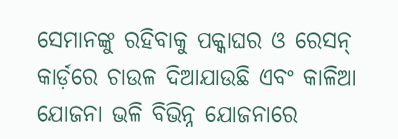ସେମାନଙ୍କୁ ରହିବାକୁ ପକ୍କାଘର ଓ ରେସନ୍ କାର୍ଡ଼ରେ ଚାଉଳ ଦିଆଯାଉଛି ଏବଂ କାଳିଆ ଯୋଜନା ଭଳି ବିଭିନ୍ନ ଯୋଜନାରେ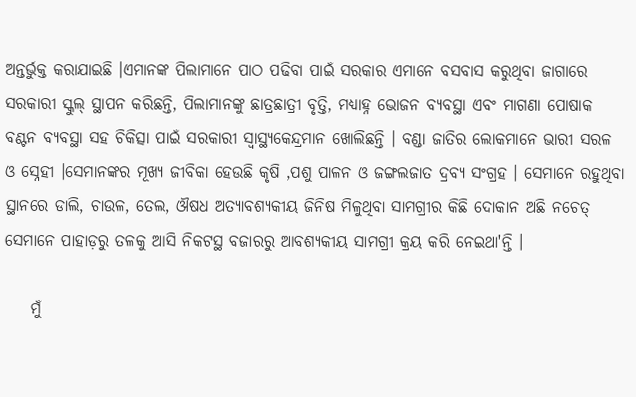ଅନ୍ତର୍ଭୁକ୍ତ କରାଯାଇଛି ।ଏମାନଙ୍କ ପିଲାମାନେ ପାଠ ପଢିବା ପାଇଁ ସରକାର ଏମାନେ ବସବାସ କରୁଥିବା ଜାଗାରେ ସରକାରୀ ସ୍କୁଲ୍ ସ୍ଥାପନ କରିଛନ୍ତି, ପିଲାମାନଙ୍କୁ ଛାତ୍ରଛାତ୍ରୀ ବୃତ୍ତି, ମଧ୍ୟାହ୍ନ ଭୋଜନ ବ୍ୟବସ୍ଥା ଏବଂ ମାଗଣା ପୋଷାକ ବଣ୍ଟନ ବ୍ୟବସ୍ଥା ସହ ଚିକିତ୍ସା ପାଇଁ ସରକାରୀ ସ୍ୱାସ୍ଥ୍ୟକେନ୍ଦ୍ରମାନ ଖୋଲିଛନ୍ତି । ବଣ୍ଡା ଜାତିର ଲୋକମାନେ ଭାରୀ ସରଳ ଓ ସ୍ନେହୀ ।ସେମାନଙ୍କର ମୂଖ୍ୟ ଜୀବିକା ହେଉଛି କୃଷି ,ପଶୁ ପାଳନ ଓ ଜଙ୍ଗଲଜାତ ଦ୍ରବ୍ୟ ସଂଗ୍ରହ । ସେମାନେ ରହୁଥିବା ସ୍ଥାନରେ ଡାଲି, ଚାଉଳ, ତେଲ, ଔଷଧ ଅତ୍ୟାବଶ୍ୟକୀୟ ଜିନିଷ ମିଳୁଥିବା ସାମଗ୍ରୀର କିଛି ଦୋକାନ ଅଛି ନଚେତ୍ ସେମାନେ ପାହାଡ଼ରୁ ତଳକୁ ଆସି ନିକଟସ୍ଥ ବଜାରରୁ ଆବଶ୍ୟକୀୟ ସାମଗ୍ରୀ କ୍ରୟ କରି ନେଇଥା'ନ୍ତି ।

    ମୁଁ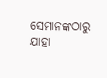ସେମାନଙ୍କଠାରୁ ଯାହା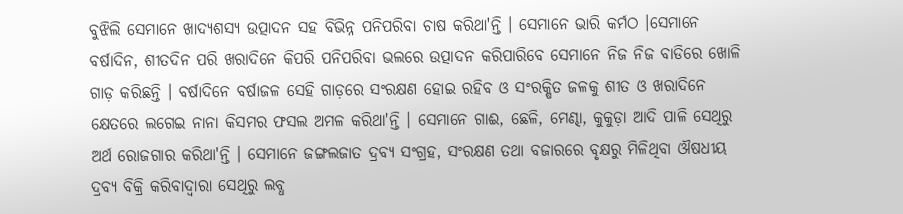ବୁଝିଲି ସେମାନେ ଖାଦ୍ୟଶସ୍ୟ ଉତ୍ପାଦନ ସହ ବିଭିନ୍ନ ପନିପରିବା ଚାଷ କରିଥା'ନ୍ତି । ସେମାନେ ଭାରି କର୍ମଠ ।ସେମାନେ ବର୍ଷାଦିନ, ଶୀତଦିନ ପରି ଖରାଦିନେ କିପରି ପନିପରିବା ଭଲରେ ଉତ୍ପାଦନ କରିପାରିବେ ସେମାନେ ନିଜ ନିଜ ବାଡିରେ ଖୋଳି ଗାଡ଼ କରିଛନ୍ତି । ବର୍ଷାଦିନେ ବର୍ଷାଜଳ ସେହି ଗାଡ଼ରେ ସଂରକ୍ଷଣ ହୋଇ ରହିବ ଓ ସଂରକ୍ଷିତ ଜଳକୁ ଶୀତ ଓ ଖରାଦିନେ କ୍ଷେତରେ ଲଗେଇ ନାନା କିସମର ଫସଲ ଅମଳ କରିଥା'ନ୍ତି । ସେମାନେ ଗାଈ, ଛେଳି, ମେଣ୍ଢା, କୁକୁଡ଼ା ଆଦି ପାଳି ସେଥିରୁ ଅର୍ଥ ରୋଜଗାର କରିଥା'ନ୍ତି । ସେମାନେ ଜଙ୍ଗଲଜାତ ଦ୍ରବ୍ୟ ସଂଗ୍ରହ, ସଂରକ୍ଷଣ ତଥା ବଜାରରେ ବୃକ୍ଷରୁ ମିଳିଥିବା ଔଷଧୀୟ ଦ୍ରବ୍ୟ ବିକ୍ରି କରିବାଦ୍ୱାରା ସେଥିରୁ ଲବ୍ଧ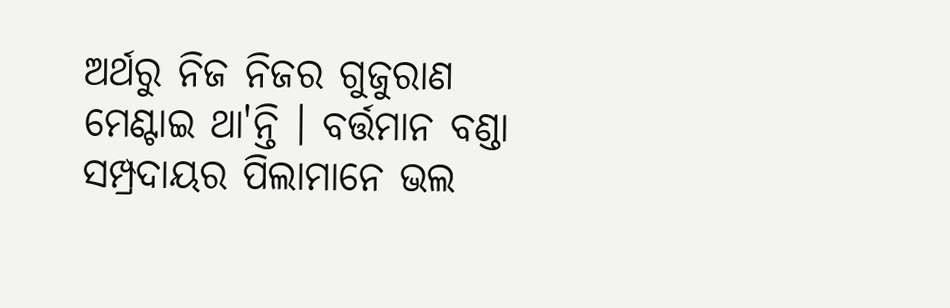ଅର୍ଥରୁ ନିଜ ନିଜର ଗୁଜୁରାଣ ମେଣ୍ଟାଇ ଥା'ନ୍ତି । ବର୍ତ୍ତମାନ ବଣ୍ଡା ସମ୍ପ୍ରଦାୟର ପିଲାମାନେ ଭଲ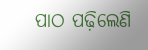ପାଠ ପଢ଼ିଲେଣି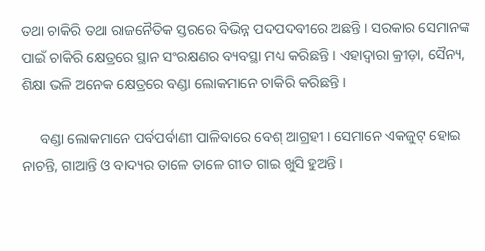ତଥା ଚାକିରି ତଥା ରାଜନୈତିକ ସ୍ତରରେ ବିଭିନ୍ନ ପଦପଦବୀରେ ଅଛନ୍ତି । ସରକାର ସେମାନଙ୍କ ପାଇଁ ଚାକିରି କ୍ଷେତ୍ରରେ ସ୍ଥାନ ସଂରକ୍ଷଣର ବ୍ୟବସ୍ଥା ମଧ୍ୟ କରିଛନ୍ତି । ଏହାଦ୍ଵାରା କ୍ରୀଡ଼ା, ସୈନ୍ୟ, ଶିକ୍ଷା ଭଳି ଅନେକ କ୍ଷେତ୍ରରେ ବଣ୍ଡା ଲୋକମାନେ ଚାକିରି କରିଛନ୍ତି ।

     ବଣ୍ଡା ଲୋକମାନେ ପର୍ବପର୍ବାଣୀ ପାଳିବାରେ ବେଶ୍ ଆଗ୍ରହୀ । ସେମାନେ ଏକଜୁଟ୍ ହୋଇ ନାଚନ୍ତି, ଗାଆନ୍ତି ଓ ବାଦ୍ୟର ତାଳେ ତାଳେ ଗୀତ ଗାଇ ଖୁସି ହୁଅନ୍ତି ।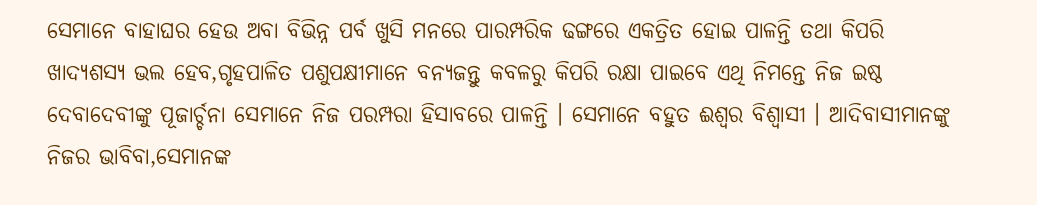ସେମାନେ ବାହାଘର ହେଉ ଅବା ବିଭିନ୍ନ ପର୍ବ ଖୁସି ମନରେ ପାରମ୍ପରିକ ଢଙ୍ଗରେ ଏକତ୍ରିତ ହୋଇ ପାଳନ୍ତି ତଥା କିପରି ଖାଦ୍ୟଶସ୍ଯ ଭଲ ହେବ,ଗୃହପାଳିତ ପଶୁପକ୍ଷୀମାନେ ବନ୍ୟଜନ୍ତୁ କବଳରୁ କିପରି ରକ୍ଷା ପାଇବେ ଏଥି ନିମନ୍ତେ ନିଜ ଇଷ୍ଠ ଦେବାଦେବୀଙ୍କୁ ପୂଜାର୍ଚ୍ଚନା ସେମାନେ ନିଜ ପରମ୍ପରା ହିସାବରେ ପାଳନ୍ତି । ସେମାନେ ବହୁତ ଈଶ୍ଵର ବିଶ୍ୱାସୀ । ଆଦିବାସୀମାନଙ୍କୁ ନିଜର ଭାବିବା,ସେମାନଙ୍କ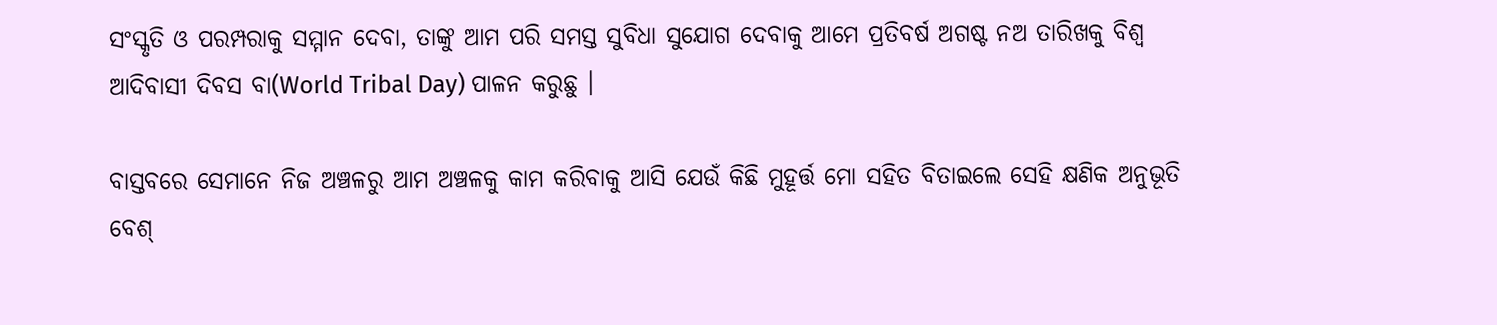ସଂସ୍କୃତି ଓ ପରମ୍ପରାକୁ ସମ୍ମାନ ଦେବା, ତାଙ୍କୁ ଆମ ପରି ସମସ୍ତ ସୁବିଧା ସୁଯୋଗ ଦେବାକୁ ଆମେ ପ୍ରତିବର୍ଷ ଅଗଷ୍ଟ ନଅ ତାରିଖକୁ ବିଶ୍ଵ ଆଦିବାସୀ ଦିବସ ବା(World Tribal Day) ପାଳନ କରୁଛୁ ।

ବାସ୍ତବରେ ସେମାନେ ନିଜ ଅଞ୍ଚଳରୁ ଆମ ଅଞ୍ଚଳକୁ କାମ କରିବାକୁ ଆସି ଯେଉଁ କିଛି ମୁହୂର୍ତ୍ତ ମୋ ସହିତ ବିତାଇଲେ ସେହି କ୍ଷଣିକ ଅନୁଭୂତି ବେଶ୍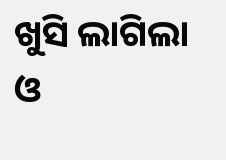ଖୁସି ଲାଗିଲା ଓ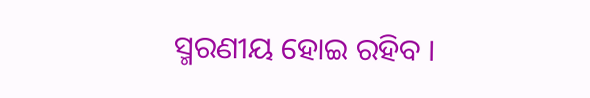ସ୍ମରଣୀୟ ହୋଇ ରହିବ ।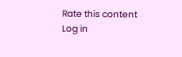Rate this content
Log in